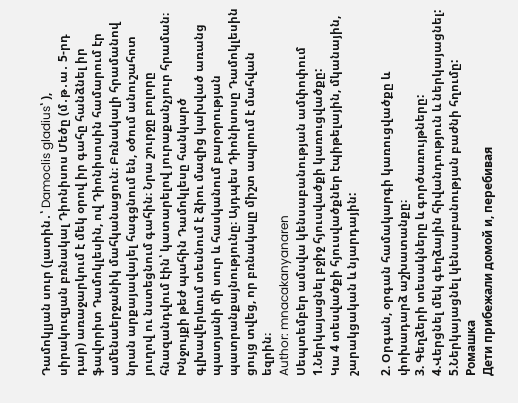Դամոկլյան սուր (լատին․՝ Damoclis gladius՝ ), սիրակուզյան բռնակալ Դիոնիսոս Մեծը (մ․թ․ա․ 5-րդ դար) առաջարկում է մեկ օրով իր գահը հանձնել իր ֆավորիտ Դամոկլեսին, ով Դիոնիսոսին համարում էր ամենաերջանիկ մահկանացուն։ Բռնակալի հրամանով նրան արքայավայել հագցնում են, օծում անուշահոտ յուղով ու նստեցնում գահին։ Նրա շուրջը բոլորը հնազանդվում էին՝ կատարելով յուրաքանչյուր հրաման։ Խնջույքի թեժ պահին Դամոկլեսը հանկարծ գլխավերևում տեսնում է ձիու մազից կախված առանց պատյանի մի սուր և հասկանում բարօրության պատրանքայնությունը։ Այդպես Դիոնիսոսը Դամոկլեսին ցույց տվեց, որ բռնակալը միշտ ապրում է մահվան եզրին։
Author: mnacakanyanaren
Սեպտեմբեր ամսվա կենսաբանության ամփոփում
1.Ներկայացնել բջիջ հյուսվածքի կառուցվածքը:
Կա 4 տեսվածքի հյուսվածքներ էպիթելային, մկանային, շարակցական և նյարդային:

2. Օրգան, օրգան համակարգի կառուցվածքը և փոխադարձ աշխատանքը։
3. Գեղձերի տեսակները և գործառույթները:
4.Վերցնել մեկ գեղձային հիվանդություն և ներկայացնել:
5.Ներկայացնել կենսաբանության բաժնի հղումը:
Ромашка
Дети прибежали домой и, перебивая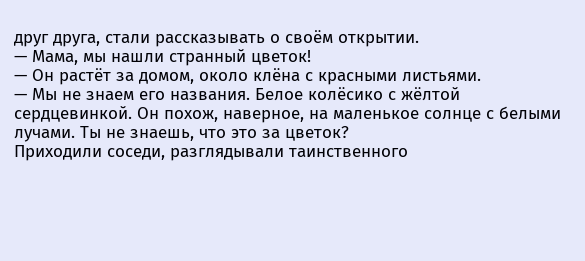друг друга, стали рассказывать о своём открытии.
— Мама, мы нашли странный цветок!
— Он растёт за домом, около клёна с красными листьями.
— Мы не знаем его названия. Белое колёсико с жёлтой сердцевинкой. Он похож, наверное, на маленькое солнце с белыми лучами. Ты не знаешь, что это за цветок?
Приходили соседи, разглядывали таинственного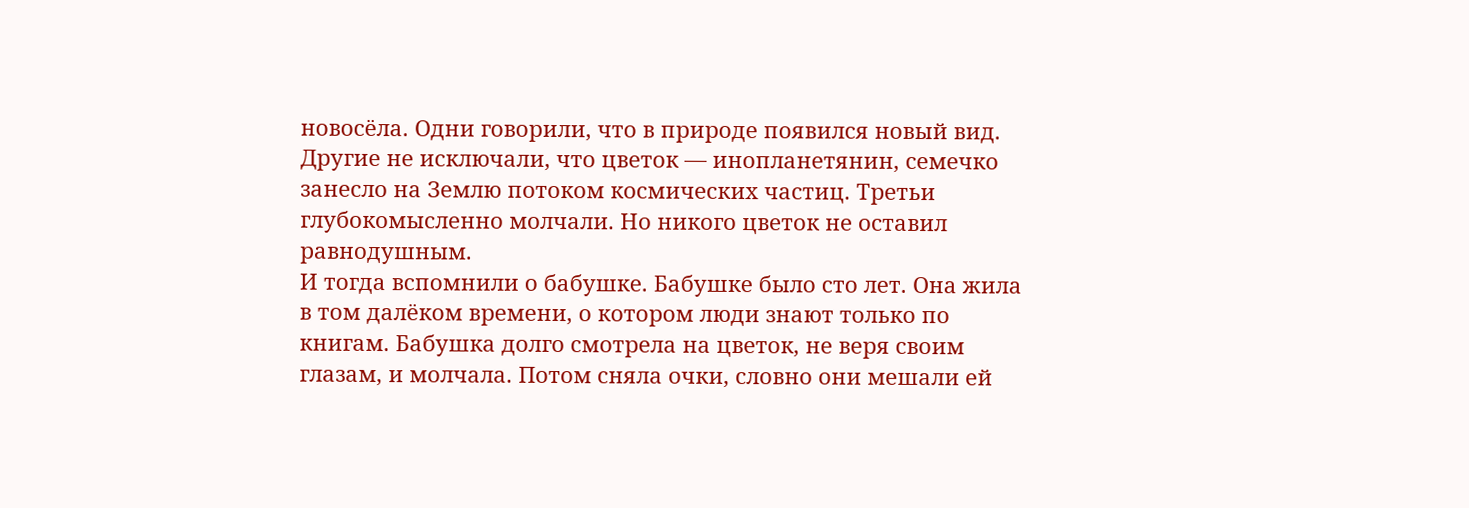новосёла. Одни говорили, что в природе появился новый вид. Другие не исключали, что цветок — инопланетянин, семечко занесло на Землю потоком космических частиц. Третьи глубокомысленно молчали. Но никого цветок не оставил равнодушным.
И тогда вспомнили о бабушке. Бабушке было сто лет. Она жила в том далёком времени, о котором люди знают только по книгам. Бабушка долго смотрела на цветок, не веря своим глазам, и молчала. Потом сняла очки, словно они мешали ей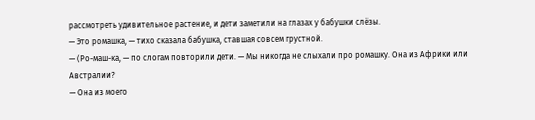рассмотреть удивительное растение, и дети заметили на глазах у бабушки слёзы.
— Это ромашка, — тихо сказала бабушка, ставшая совсем грустной.
— (Ро-маш-ка, — по слогам повторили дети. — Мы никогда не слыхали про ромашку. Она из Африки или Австралии?
— Она из моего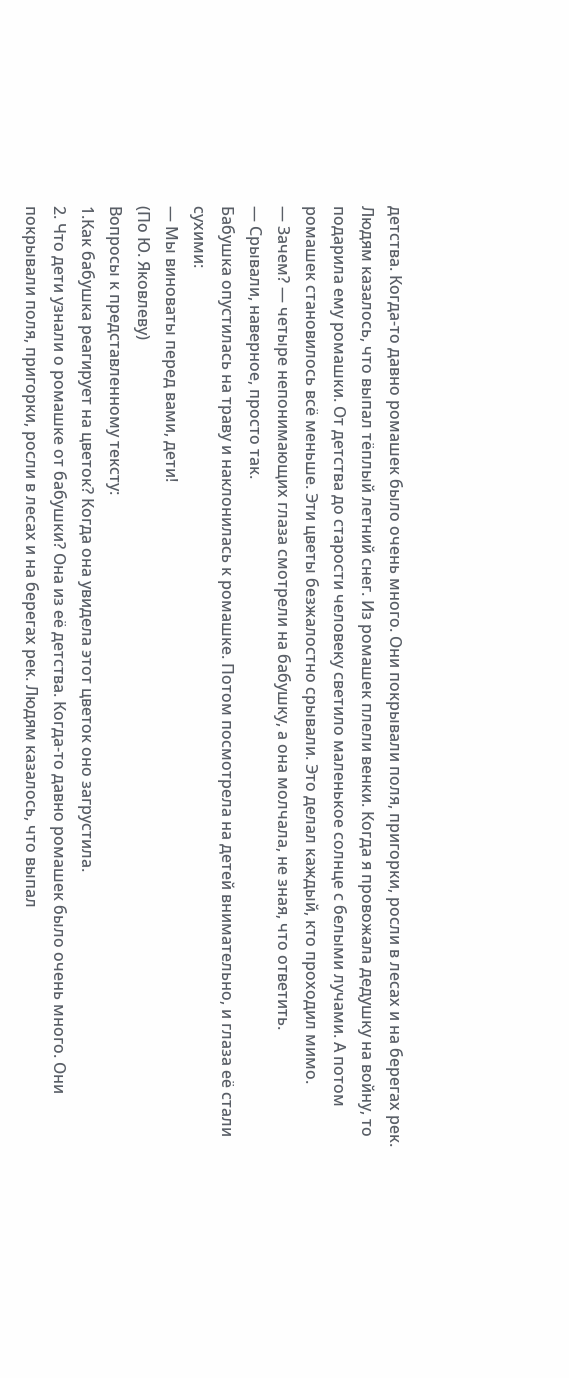детства. Когда-то давно ромашек было очень много. Они покрывали поля, пригорки, росли в лесах и на берегах рек. Людям казалось, что выпал тёплый летний снег. Из ромашек плели венки. Когда я провожала дедушку на войну, то подарила ему ромашки. От детства до старости человеку светило маленькое солнце с белыми лучами. А потом ромашек становилось всё меньше. Эти цветы безжалостно срывали. Это делал каждый, кто проходил мимо.
— Зачем? — четыре непонимающих глаза смотрели на бабушку, а она молчала, не зная, что ответить.
— Срывали, наверное, просто так.
Бабушка опустилась на траву и наклонилась к ромашке. Потом посмотрела на детей внимательно, и глаза её стали сухими:
— Мы виноваты перед вами, дети!
(По Ю. Яковлеву)
Вопросы к представленному тексту:
1.Как бабушка реагирует на цветок? Когда она увидела этот цветок оно загрустила.
2. Что дети узнали о ромашке от бабушки? Она из её детства. Когда-то давно ромашек было очень много. Они покрывали поля, пригорки, росли в лесах и на берегах рек. Людям казалось, что выпал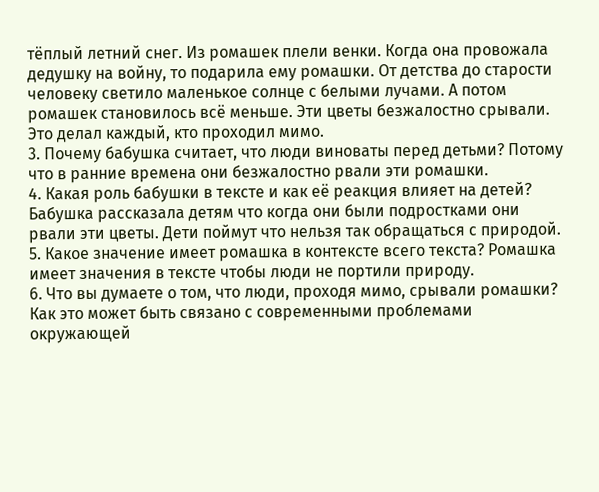тёплый летний снег. Из ромашек плели венки. Когда она провожала дедушку на войну, то подарила ему ромашки. От детства до старости человеку светило маленькое солнце с белыми лучами. А потом ромашек становилось всё меньше. Эти цветы безжалостно срывали. Это делал каждый, кто проходил мимо.
3. Почему бабушка считает, что люди виноваты перед детьми? Потому что в ранние времена они безжалостно рвали эти ромашки.
4. Какая роль бабушки в тексте и как её реакция влияет на детей? Бабушка рассказала детям что когда они были подростками они рвали эти цветы. Дети поймут что нельзя так обращаться с природой.
5. Какое значение имеет ромашка в контексте всего текста? Ромашка имеет значения в тексте чтобы люди не портили природу.
6. Что вы думаете о том, что люди, проходя мимо, срывали ромашки? Как это может быть связано с современными проблемами окружающей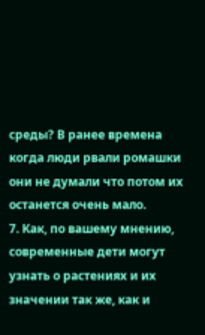среды? В ранее времена когда люди рвали ромашки они не думали что потом их останется очень мало.
7. Как, по вашему мнению, современные дети могут узнать о растениях и их значении так же, как и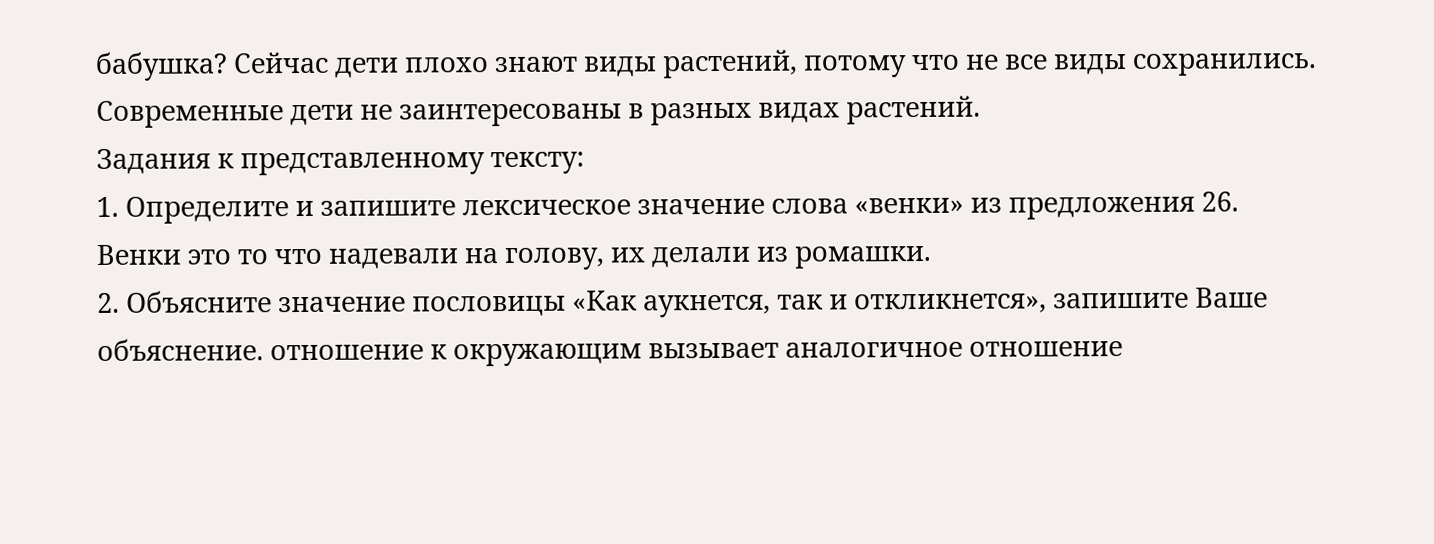бабушка? Сейчас дети плохо знают виды растений, потому что не все виды сохранились. Современные дети не заинтересованы в разных видах растений.
Задания к представленному тексту:
1. Определите и запишите лексическое значение слова «венки» из предложения 26.
Венки это то что надевали на голову, их делали из ромашки.
2. Объясните значение пословицы «Как аукнется, так и откликнется», запишите Ваше объяснение. отношение к окружающим вызывает аналогичное отношение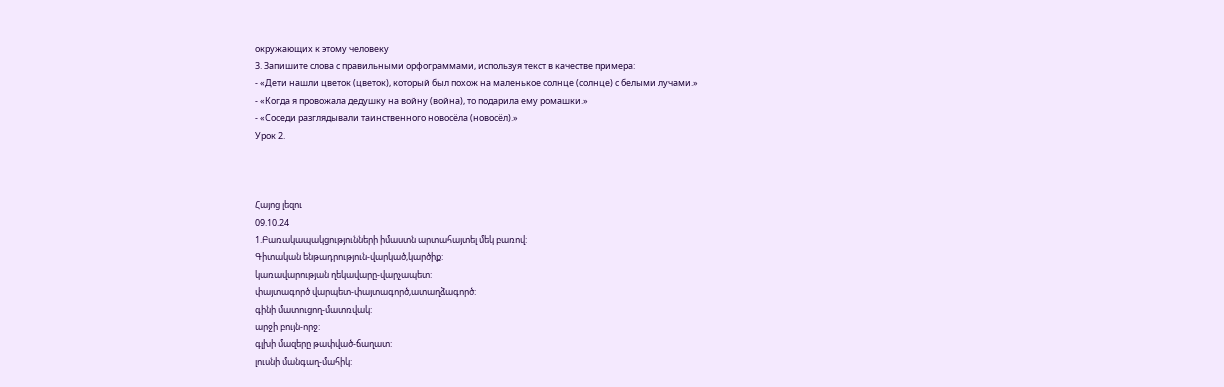окружающих к этому человеку
3. Запишите слова с правильными орфограммами, используя текст в качестве примера:
- «Дети нашли цветок (цветок), который был похож на маленькое солнце (солнце) с белыми лучами.»
- «Когда я провожала дедушку на войну (война), то подарила ему ромашки.»
- «Соседи разглядывали таинственного новосёла (новосёл).»
Урок 2.



Հայոց լեզու
09.10.24
1.Բառակապակցությունների իմաստն արտահայտել մեկ բառով:
Գիտական ենթադրություն-վարկած,կարծիք:
կառավարության ղեկավարը-վարչապետ:
փայտագործ վարպետ-փայտագործ,ատաղձագործ:
գինի մատուցող-մատռվակ:
արջի բույն-որջ:
գլխի մազերը թափված-ճաղատ:
լուսնի մանգաղ-մահիկ: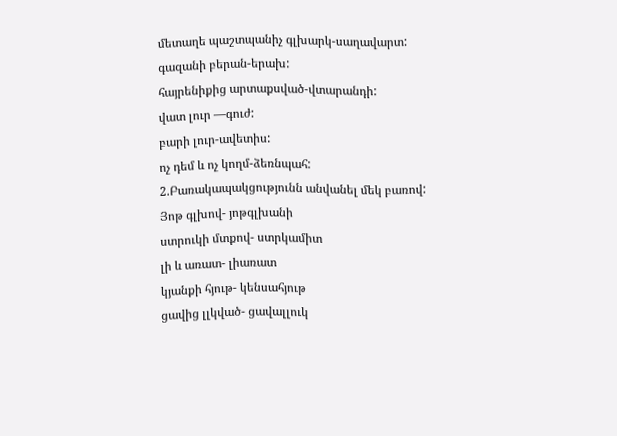մետաղե պաշտպանիչ գլխարկ-սաղավարտ:
գազանի բերան-երախ:
հայրենիքից արտաքսված-վտարանդի:
վատ լուր —գուժ:
բարի լուր-ավետիս:
ոչ դեմ և ոչ կողմ-ձեռնպահ:
2.Բառակապակցությունն անվանել մեկ բառով:
Յոթ գլխով- յոթգլխանի
ստրուկի մտքով- ստրկամիտ
լի և առատ- լիառատ
կյանքի հյութ- կենսահյութ
ցավից լլկված- ցավալլուկ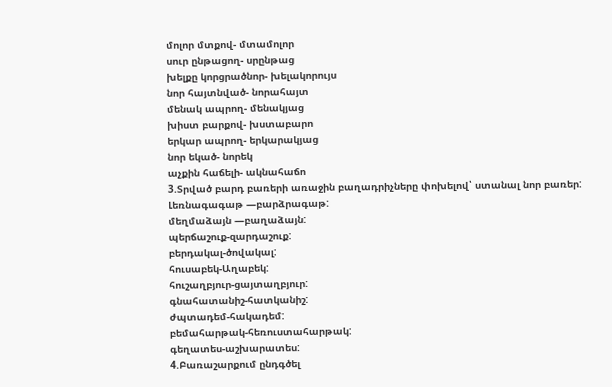մոլոր մտքով- մտամոլոր
սուր ընթացող- սրընթաց
խելքը կորցրածնոր- խելակորույս
նոր հայտնված- նորահայտ
մենակ ապրող- մենակյաց
խիստ բարքով- խստաբարո
երկար ապրող- երկարակյաց
նոր եկած- նորեկ
աչքին հաճելի- ակնահաճո
3.Տրված բարդ բառերի առաջին բաղադրիչները փոխելով՝ ստանալ նոր բառեր:
Լեռնագագաթ —բարձրագաթ:
մեղմաձայն —բաղաձայն:
պերճաշուք-զարդաշուք:
բերդակալ-ծովակալ:
հուսաբեկ-Աղաբեկ:
հուշաղբյուր-ցայտաղբյուր:
գնահատանիշ-հատկանիշ:
ժպտադեմ-հակադեմ:
բեմահարթակ-հեռուստահարթակ:
գեղատես-աշխարատես:
4.Բառաշարքում ընդգծել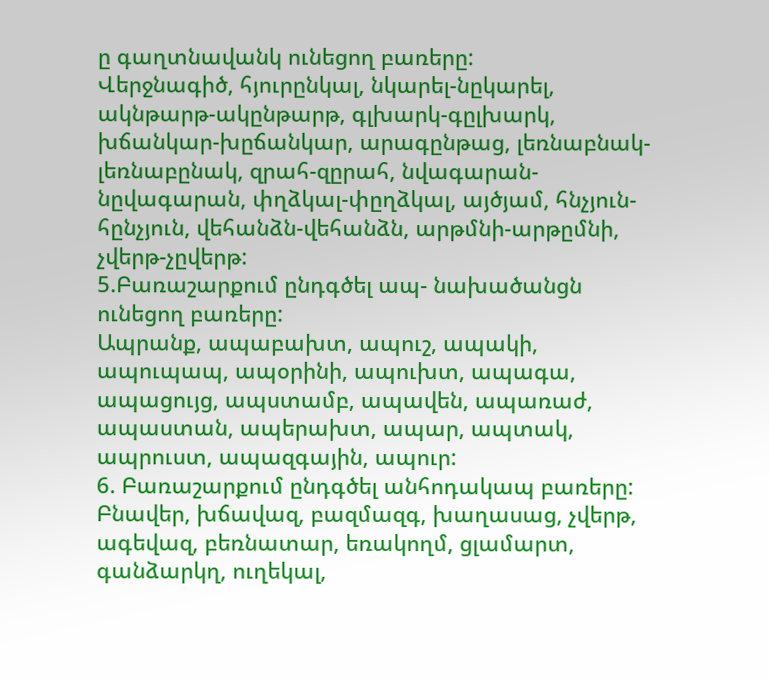ը գաղտնավանկ ունեցող բառերը:
Վերջնագիծ, հյուրընկալ, նկարել-նըկարել, ակնթարթ-ակընթարթ, գլխարկ-գըլխարկ, խճանկար-խըճանկար, արագընթաց, լեռնաբնակ-լեռնաբընակ, զրահ-զըրահ, նվագարան-նըվագարան, փղձկալ-փըղձկալ, այծյամ, հնչյուն-հընչյուն, վեհանձն-վեհանձն, արթմնի-արթըմնի, չվերթ-չըվերթ:
5.Բառաշարքում ընդգծել ապ- նախածանցն ունեցող բառերը:
Ապրանք, ապաբախտ, ապուշ, ապակի, ապուպապ, ապօրինի, ապուխտ, ապագա, ապացույց, ապստամբ, ապավեն, ապառաժ, ապաստան, ապերախտ, ապար, ապտակ, ապրուստ, ապազգային, ապուր:
6. Բառաշարքում ընդգծել անհոդակապ բառերը:
Բնավեր, խճավազ, բազմազգ, խաղասաց, չվերթ, ագեվազ, բեռնատար, եռակողմ, ցլամարտ, գանձարկղ, ուղեկալ,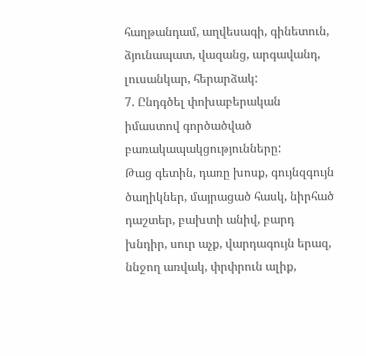հաղթանդամ, աղվեսագի, գինետուն, ձյունապատ, վազանց, արգավանդ, լուսանկար, հերարձակ:
7. Ընդգծել փոխաբերական իմաստով գործածված բառակապակցությունները:
Թաց գետին, դառը խոսք, գույնզգույն ծաղիկներ, մայրացած հասկ, նիրհած դաշտեր, բախտի անիվ, բարդ խնդիր, սուր աչք, վարդագույն երազ, ննջող առվակ, փրփրուն ալիք,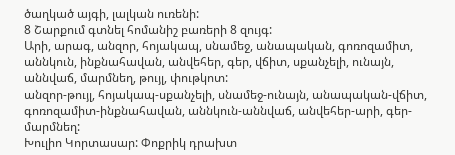ծաղկած այգի, լալկան ուռենի:
8 Շարքում գտնել հոմանիշ բառերի 8 զույգ:
Արի, արագ, անզոր, հոյակապ, սնամեջ, անապական, գոռոզամիտ, աննկուն, ինքնահավան, անվեհեր, գեր, վճիտ, սքանչելի, ունայն, աննվաճ, մարմնեղ, թույլ, փութկոտ:
անզոր-թույլ, հոյակապ-սքանչելի, սնամեջ-ունայն, անապական-վճիտ, գոռոզամիտ-ինքնահավան, աննկուն-աննվաճ, անվեհեր-արի, գեր-մարմնեղ:
Խուլիո Կորտասար: Փոքրիկ դրախտ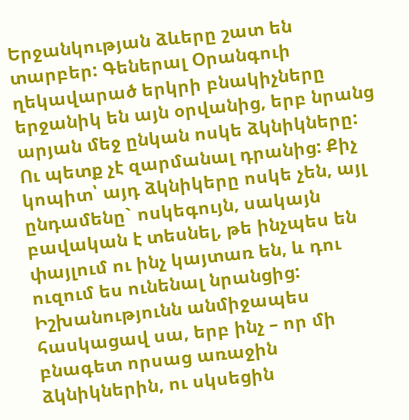Երջանկության ձևերը շատ են տարբեր: Գեներալ Օրանգուի ղեկավարած երկրի բնակիչները երջանիկ են այն օրվանից, երբ նրանց արյան մեջ ընկան ոսկե ձկնիկները: Ու պետք չէ զարմանալ դրանից: Քիչ կոպիտ՝ այդ ձկնիկերը ոսկե չեն, այլ ընդամենը` ոսկեգույն, սակայն բավական է տեսնել, թե ինչպես են փայլում ու ինչ կայտառ են, և դու ուզում ես ունենալ նրանցից: Իշխանությունն անմիջապես հասկացավ սա, երբ ինչ – որ մի բնագետ որսաց առաջին ձկնիկներին, ու սկսեցին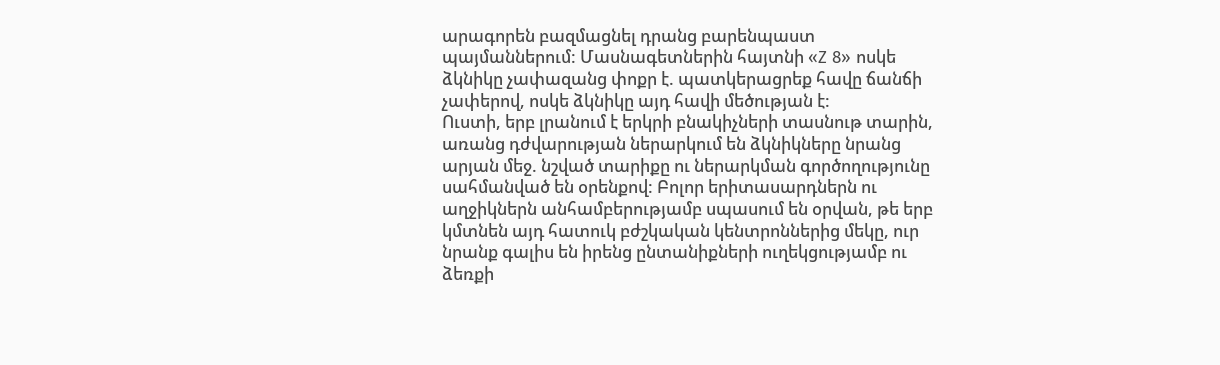արագորեն բազմացնել դրանց բարենպաստ պայմաններում: Մասնագետներին հայտնի «Z 8» ոսկե ձկնիկը չափազանց փոքր է. պատկերացրեք հավը ճանճի չափերով, ոսկե ձկնիկը այդ հավի մեծության է:
Ուստի, երբ լրանում է երկրի բնակիչների տասնութ տարին, առանց դժվարության ներարկում են ձկնիկները նրանց արյան մեջ. նշված տարիքը ու ներարկման գործողությունը սահմանված են օրենքով: Բոլոր երիտասարդներն ու աղջիկներն անհամբերությամբ սպասում են օրվան, թե երբ կմտնեն այդ հատուկ բժշկական կենտրոններից մեկը, ուր նրանք գալիս են իրենց ընտանիքների ուղեկցությամբ ու ձեռքի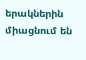երակներին միացնում են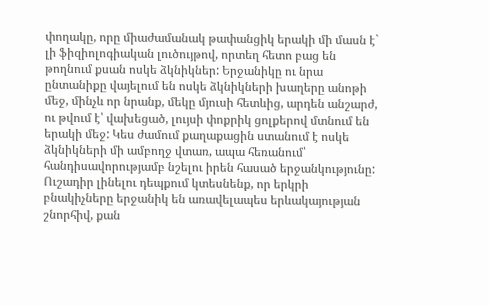փողակը, որը միաժամանակ թափանցիկ երակի մի մասն է` լի ֆիզիոլոգիական լուծույթով, որտեղ հետո բաց են թողնում քսան ոսկե ձկնիկներ: Երջանիկը ու նրա ընտանիքը վայելում են ոսկե ձկնիկների խաղերը անոթի մեջ, մինչև որ նրանք, մեկը մյուսի հետևից, արդեն անշարժ, ու թվում է՝ վախեցած, լույսի փոքրիկ ցոլքերով մտնում են երակի մեջ: Կես ժամում քաղաքացին ստանում է ոսկե ձկնիկների մի ամբողջ վտառ, ապա հեռանում՝ հանդիսավորությամբ նշելու իրեն հասած երջանկությունը: Ուշադիր լինելու դեպքում կտեսնենք, որ երկրի բնակիչները երջանիկ են առավելապես երևակայության շնորհիվ, քան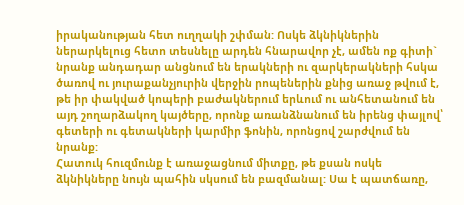իրականության հետ ուղղակի շփման: Ոսկե ձկնիկներին ներարկելուց հետո տեսնելը արդեն հնարավոր չէ, ամեն ոք գիտի` նրանք անդադար անցնում են երակների ու զարկերակների հսկա ծառով ու յուրաքանչյուրին վերջին րոպեներին քնից առաջ թվում է, թե իր փակված կոպերի բաժակներում երևում ու անհետանում են այդ շողարձակող կայծերը, որոնք առանձնանում են իրենց փայլով՝ գետերի ու գետակների կարմիր ֆոնին, որոնցով շարժվում են նրանք:
Հատուկ հուզմունք է առաջացնում միտքը, թե քսան ոսկե ձկնիկները նույն պահին սկսում են բազմանալ: Սա է պատճառը,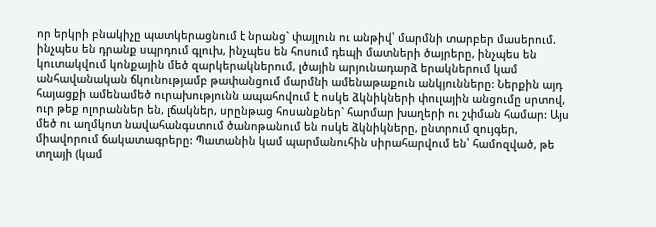որ երկրի բնակիչը պատկերացնում է նրանց` փայլուն ու անթիվ՝ մարմնի տարբեր մասերում. ինչպես են դրանք սպրդում գլուխ, ինչպես են հոսում դեպի մատների ծայրերը, ինչպես են կուտակվում կոնքային մեծ զարկերակներում, լծային արյունադարձ երակներում կամ անհավանական ճկունությամբ թափանցում մարմնի ամենաթաքուն անկյունները: Ներքին այդ հայացքի ամենամեծ ուրախությունն ապահովում է ոսկե ձկնիկների փուլային անցումը սրտով, ուր թեք ոլորաններ են, լճակներ, սրընթաց հոսանքներ` հարմար խաղերի ու շփման համար: Այս մեծ ու աղմկոտ նավահանգստում ծանոթանում են ոսկե ձկնիկները, ընտրում զույգեր, միավորում ճակատագրերը: Պատանին կամ պարմանուհին սիրահարվում են՝ համոզված, թե տղայի (կամ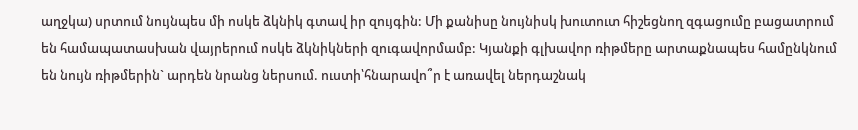աղջկա) սրտում նույնպես մի ոսկե ձկնիկ գտավ իր զույգին: Մի քանիսը նույնիսկ խուտուտ հիշեցնող զգացումը բացատրում են համապատասխան վայրերում ոսկե ձկնիկների զուգավորմամբ: Կյանքի գլխավոր ռիթմերը արտաքնապես համընկնում են նույն ռիթմերին` արդեն նրանց ներսում. ուստի՝հնարավո՞ր է առավել ներդաշնակ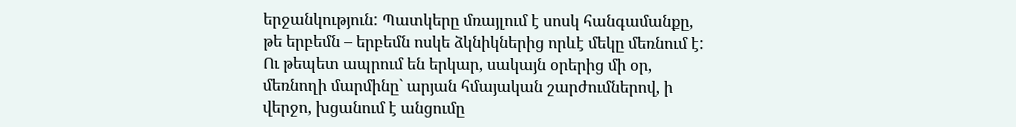երջանկություն: Պատկերը մռայլում է սոսկ հանգամանքը, թե երբեմն – երբեմն ոսկե ձկնիկներից որևէ մեկը մեռնում է: Ու թեպետ ապրում են երկար, սակայն օրերից մի օր, մեռնողի մարմինը` արյան հմայական շարժումներով, ի վերջո, խցանում է անցումը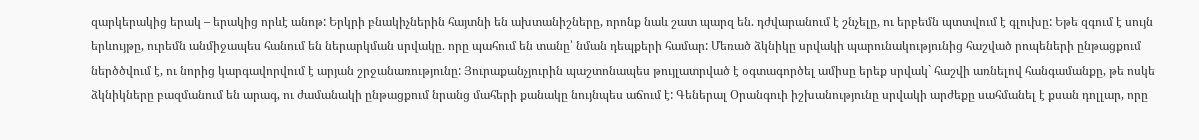զարկերակից երակ – երակից որևէ անոթ: Երկրի բնակիչներին հայտնի են ախտանիշները, որոնք նաև շատ պարզ են. դժվարանում է շնչելը, ու երբեմն պտտվում է գլուխը: Եթե զգում է սույն երևույթը, ուրեմն անմիջապես հանում են ներարկման սրվակը. որը պահում են տանը՝ նման դեպքերի համար: Մեռած ձկնիկը սրվակի պարունակությունից հաշված րոպեների ընթացքում ներծծվում է, ու նորից կարգավորվում է արյան շրջանառությունը: Յուրաքանչյուրին պաշտոնապես թույլատրված է օգտագործել ամիսը երեք սրվակ` հաշվի առնելով հանգամանքը, թե ոսկե ձկնիկները բազմանում են արագ, ու ժամանակի ընթացքում նրանց մահերի քանակը նույնպես աճում է: Գեներալ Օրանգուի իշխանությունը սրվակի արժեքը սահմանել է քսան դոլլար, որը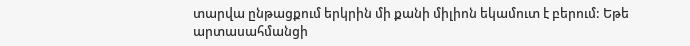տարվա ընթացքում երկրին մի քանի միլիոն եկամուտ է բերում: Եթե արտասահմանցի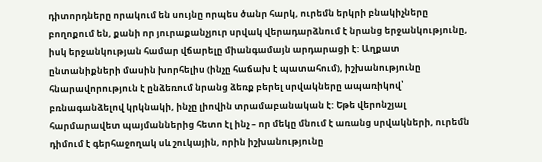դիտորդները որակում են սույնը որպես ծանր հարկ, ուրեմն երկրի բնակիչները բողոքում են, քանի որ յուրաքանչյուր սրվակ վերադարձնում է նրանց երջանկությունը, իսկ երջանկության համար վճարելը միանգամայն արդարացի է: Աղքատ ընտանիքների մասին խորհելիս (ինչը հաճախ է պատահում), իշխանությունը հնարավորություն է ընձեռում նրանց ձեռք բերել սրվակները ապառիկով՝ բռնագանձելով կրկնակի, ինչը լիովին տրամաբանական է: Եթե վերոնշյալ հարմարավետ պայմաններից հետո էլ ինչ – որ մեկը մնում է առանց սրվակների, ուրեմն դիմում է գերհաջողակ սև շուկային, որին իշխանությունը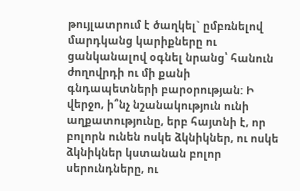թույլատրում է ծաղկել` ըմբռնելով մարդկանց կարիքները ու ցանկանալով օգնել նրանց՝ հանուն ժողովրդի ու մի քանի գնդապետների բարօրության: Ի վերջո, ի՞նչ նշանակություն ունի աղքատությունը, երբ հայտնի է, որ բոլորն ունեն ոսկե ձկնիկներ, ու ոսկե ձկնիկներ կստանան բոլոր սերունդները, ու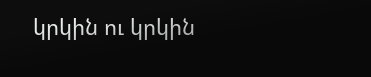կրկին ու կրկին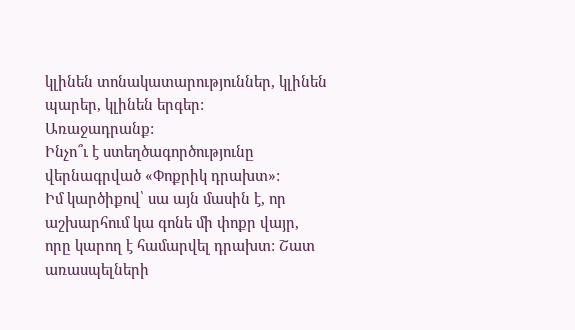կլինեն տոնակատարություններ, կլինեն պարեր, կլինեն երգեր:
Առաջադրանք:
Ինչո՞ւ է ստեղծագործությունը վերնագրված «Փոքրիկ դրախտ»:
Իմ կարծիքով՝ սա այն մասին է, որ աշխարհում կա գոնե մի փոքր վայր, որը կարող է համարվել դրախտ: Շատ առասպելների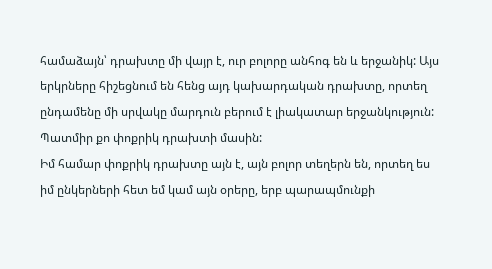համաձայն՝ դրախտը մի վայր է, ուր բոլորը անհոգ են և երջանիկ: Այս երկրները հիշեցնում են հենց այդ կախարդական դրախտը, որտեղ ընդամենը մի սրվակը մարդուն բերում է լիակատար երջանկություն:
Պատմիր քո փոքրիկ դրախտի մասին:
Իմ համար փոքրիկ դրախտը այն է, այն բոլոր տեղերն են, որտեղ ես իմ ընկերների հետ եմ կամ այն օրերը, երբ պարապմունքի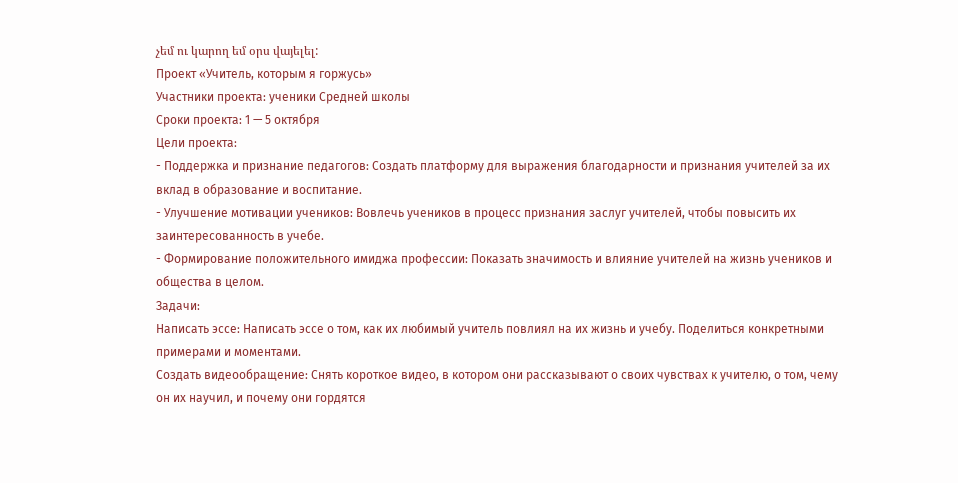չեմ ու կարող եմ օրս վայելել:
Проект «Учитель, которым я горжусь»
Участники проекта: ученики Средней школы
Сроки проекта: 1 — 5 октября
Цели проекта:
- Поддержка и признание педагогов: Создать платформу для выражения благодарности и признания учителей за их вклад в образование и воспитание.
- Улучшение мотивации учеников: Вовлечь учеников в процесс признания заслуг учителей, чтобы повысить их заинтересованность в учебе.
- Формирование положительного имиджа профессии: Показать значимость и влияние учителей на жизнь учеников и общества в целом.
Задачи:
Написать эссе: Написать эссе о том, как их любимый учитель повлиял на их жизнь и учебу. Поделиться конкретными примерами и моментами.
Создать видеообращение: Снять короткое видео, в котором они рассказывают о своих чувствах к учителю, о том, чему он их научил, и почему они гордятся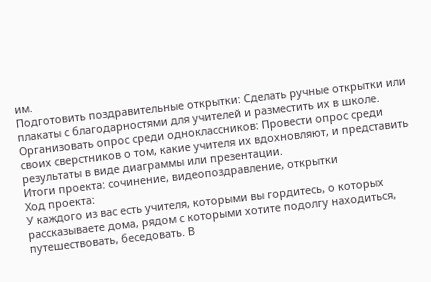им.
Подготовить поздравительные открытки: Сделать ручные открытки или плакаты с благодарностями для учителей и разместить их в школе.
Организовать опрос среди одноклассников: Провести опрос среди своих сверстников о том, какие учителя их вдохновляют, и представить результаты в виде диаграммы или презентации.
Итоги проекта: сочинение, видеопоздравление, открытки
Ход проекта:
У каждого из вас есть учителя, которыми вы гордитесь, о которых рассказываете дома, рядом с которыми хотите подолгу находиться, путешествовать, беседовать. В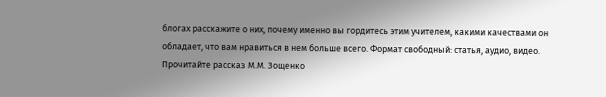блогах расскажите о них, почему именно вы гордитесь этим учителем, какими качествами он обладает, что вам нравиться в нем больше всего. Формат свободный: статья, аудио, видео.
Прочитайте рассказ М.М. Зощенко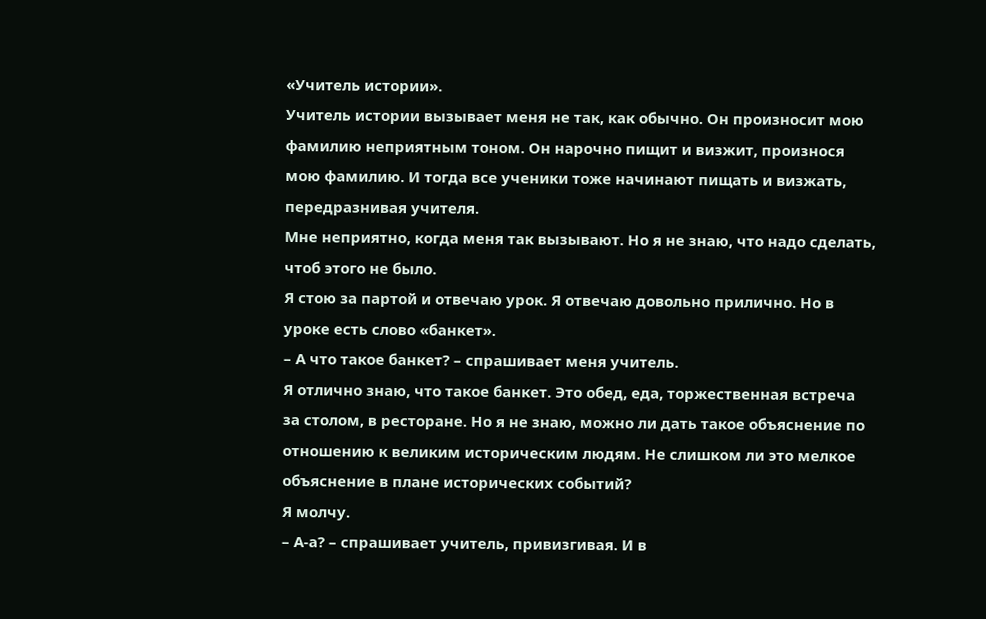«Учитель истории».
Учитель истории вызывает меня не так, как обычно. Он произносит мою фамилию неприятным тоном. Он нарочно пищит и визжит, произнося мою фамилию. И тогда все ученики тоже начинают пищать и визжать, передразнивая учителя.
Мне неприятно, когда меня так вызывают. Но я не знаю, что надо сделать, чтоб этого не было.
Я стою за партой и отвечаю урок. Я отвечаю довольно прилично. Но в уроке есть слово «банкет».
– А что такое банкет? – спрашивает меня учитель.
Я отлично знаю, что такое банкет. Это обед, еда, торжественная встреча за столом, в ресторане. Но я не знаю, можно ли дать такое объяснение по отношению к великим историческим людям. Не слишком ли это мелкое объяснение в плане исторических событий?
Я молчу.
– А-а? – спрашивает учитель, привизгивая. И в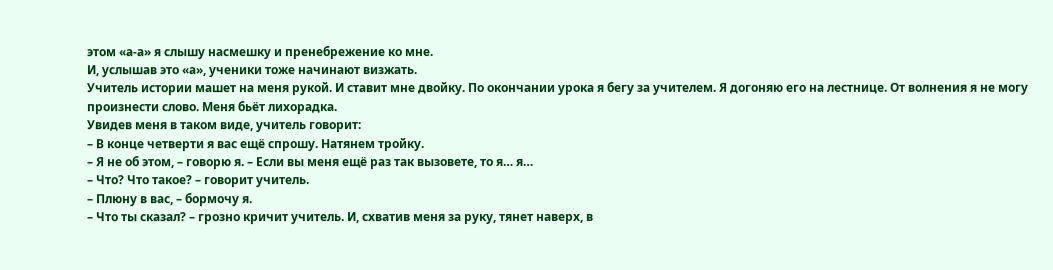этом «а-а» я слышу насмешку и пренебрежение ко мне.
И, услышав это «а», ученики тоже начинают визжать.
Учитель истории машет на меня рукой. И ставит мне двойку. По окончании урока я бегу за учителем. Я догоняю его на лестнице. От волнения я не могу произнести слово. Меня бьёт лихорадка.
Увидев меня в таком виде, учитель говорит:
– В конце четверти я вас ещё спрошу. Натянем тройку.
– Я не об этом, – говорю я. – Если вы меня ещё раз так вызовете, то я… я…
– Что? Что такое? – говорит учитель.
– Плюну в вас, – бормочу я.
– Что ты сказал? – грозно кричит учитель. И, схватив меня за руку, тянет наверх, в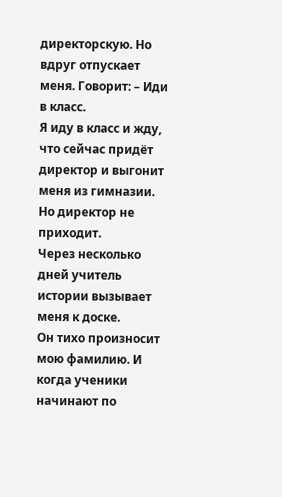директорскую. Но вдруг отпускает меня. Говорит: – Иди в класс.
Я иду в класс и жду, что сейчас придёт директор и выгонит меня из гимназии. Но директор не приходит.
Через несколько дней учитель истории вызывает меня к доске.
Он тихо произносит мою фамилию. И когда ученики начинают по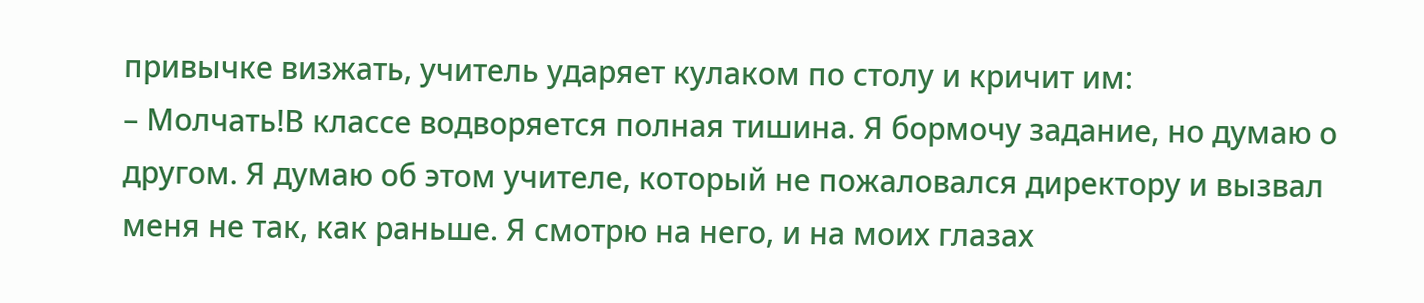привычке визжать, учитель ударяет кулаком по столу и кричит им:
– Молчать!В классе водворяется полная тишина. Я бормочу задание, но думаю о другом. Я думаю об этом учителе, который не пожаловался директору и вызвал меня не так, как раньше. Я смотрю на него, и на моих глазах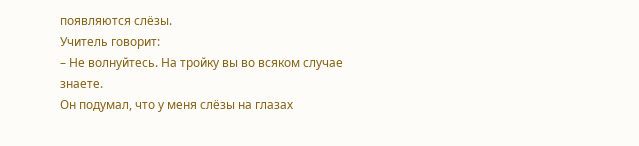появляются слёзы.
Учитель говорит:
– Не волнуйтесь. На тройку вы во всяком случае знаете.
Он подумал, что у меня слёзы на глазах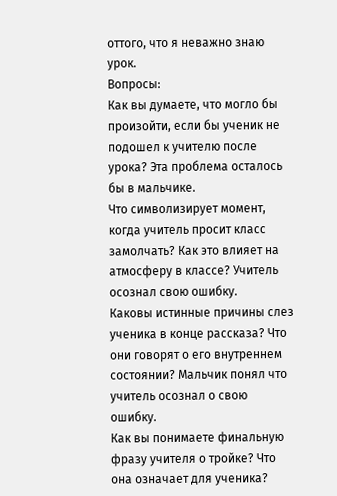оттого, что я неважно знаю урок.
Вопросы:
Как вы думаете, что могло бы произойти, если бы ученик не подошел к учителю после урока? Эта проблема осталось бы в мальчике.
Что символизирует момент, когда учитель просит класс замолчать? Как это влияет на атмосферу в классе? Учитель осознал свою ошибку.
Каковы истинные причины слез ученика в конце рассказа? Что они говорят о его внутреннем состоянии? Мальчик понял что учитель осознал о свою ошибку.
Как вы понимаете финальную фразу учителя о тройке? Что она означает для ученика?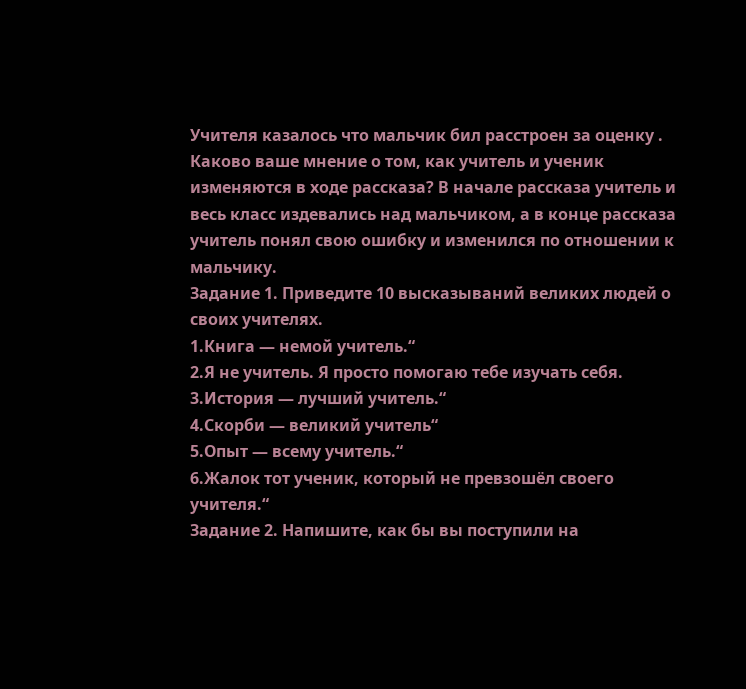Учителя казалось что мальчик бил расстроен за оценку .
Каково ваше мнение о том, как учитель и ученик изменяются в ходе рассказа? В начале рассказа учитель и весь класс издевались над мальчиком, а в конце рассказа учитель понял свою ошибку и изменился по отношении к мальчику.
Задание 1. Приведите 10 высказываний великих людей о своих учителях.
1.Книга — немой учитель.“
2.Я не учитель. Я просто помогаю тебе изучать себя.
3.История — лучший учитель.“
4.Скорби — великий учитель“
5.Опыт — всему учитель.“
6.Жалок тот ученик, который не превзошёл своего учителя.“
Задание 2. Напишите, как бы вы поступили на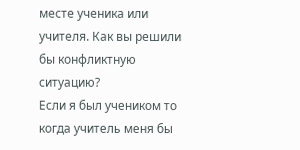месте ученика или учителя. Как вы решили бы конфликтную ситуацию?
Если я был учеником то когда учитель меня бы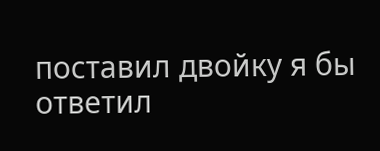поставил двойку я бы ответил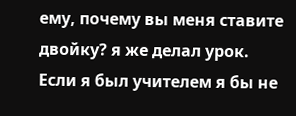ему, почему вы меня ставите двойку? я же делал урок.
Если я был учителем я бы не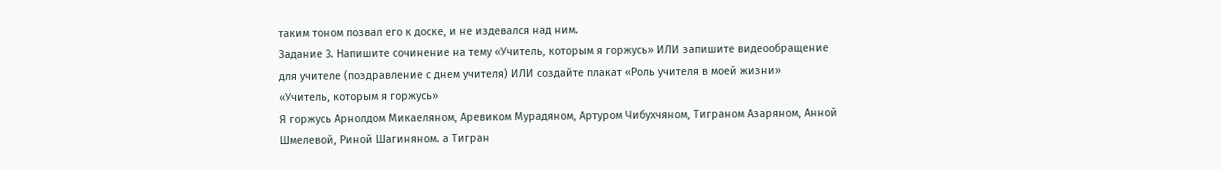таким тоном позвал его к доске, и не издевался над ним.
Задание 3. Напишите сочинение на тему «Учитель, которым я горжусь» ИЛИ запишите видеоoбращение для учителе (поздравление с днем учителя) ИЛИ создайте плакат «Роль учителя в моей жизни»
«Учитель, которым я горжусь»
Я горжусь Арнолдом Микаеляном, Аревиком Мурадяном, Артуром Чибухчяном, Тиграном Азаряном, Анной Шмелевой, Риной Шагиняном. а Тигран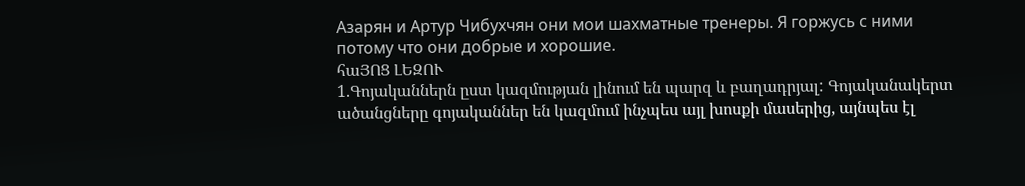Азарян и Артур Чибухчян они мои шахматные тренеры. Я горжусь с ними потому что они добрые и хорошие.
հաՅՈՑ ԼԵԶՈՒ
1.Գոյականներն ըստ կազմության լինում են պարզ և բաղադրյալ: Գոյականակերտ ածանցները գոյականներ են կազմում ինչպես այլ խոսքի մասերից, այնպես էլ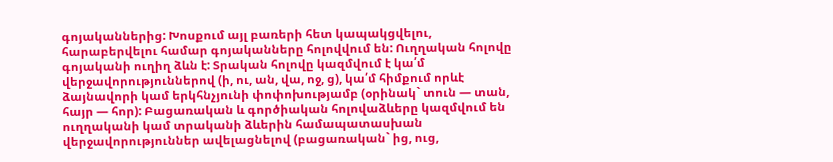գոյականներից: Խոսքում այլ բառերի հետ կապակցվելու, հարաբերվելու համար գոյականները հոլովվում են: Ուղղական հոլովը գոյականի ուղիղ ձևն է: Տրական հոլովը կազմվում է կա՛մ վերջավորություններով (ի, ու, ան, վա, ոջ, ց), կա՛մ հիմքում որևէ ձայնավորի կամ երկհնչյունի փոփոխությամբ (օրինակ` տուն — տան, հայր — հոր): Բացառական և գործիական հոլովաձևերը կազմվում են ուղղականի կամ տրականի ձևերին համապատասխան վերջավորություններ ավելացնելով (բացառական` ից, ուց,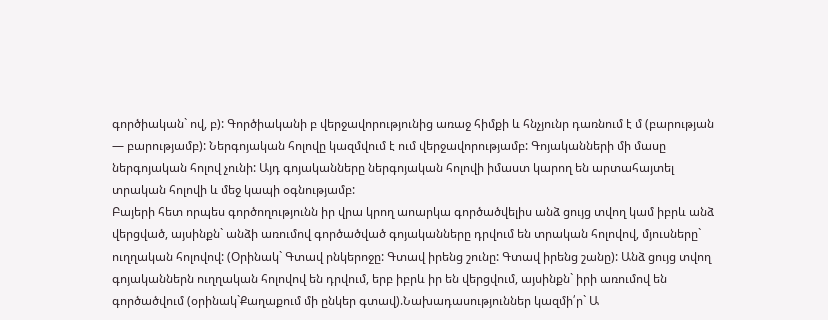գործիական` ով, բ): Գործիականի բ վերջավորությունից առաջ հիմքի և հնչյունր դառնում է մ (բարության — բարությամբ): Ներգոյական հոլովը կազմվում է ում վերջավորությամբ: Գոյականների մի մասը ներգոյական հոլով չունի: Այդ գոյականները ներգոյական հոլովի իմաստ կարող են արտահայտել տրական հոլովի և մեջ կապի օգնությամբ:
Բայերի հետ որպես գործողությունն իր վրա կրող աոարկա գործածվելիս անձ ցույց տվող կամ իբրև անձ վերցված, այսինքն` անձի առումով գործածված գոյականները դրվում են տրական հոլովով, մյուսները` ուղղական հոլովով: (Օրինակ` Գտավ րնկերոջը: Գտավ իրենց շունը: Գտավ իրենց շանը): Անձ ցույց տվող գոյականներն ուղղական հոլովով են դրվում, երբ իբրև իր են վերցվում, այսինքն` իրի առումով են գործածվում (օրինակ`Քաղաքում մի ընկեր գտավ).Նախադասություններ կազմի՛ր` Ա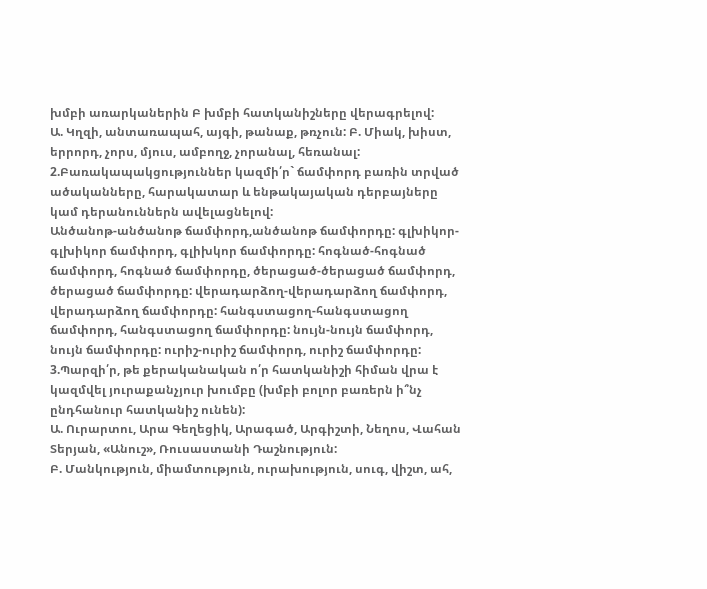խմբի առարկաներին Բ խմբի հատկանիշները վերագրելով:
Ա. Կղզի, անտառապահ, այգի, թանաք, թռչուն: Բ. Միակ, խիստ, երրորդ, չորս, մյուս, ամբողջ, չորանալ, հեռանալ:
2.Բառակապակցություններ կազմի՛ր` ճամփորդ բառին տրված ածականները, հարակատար և ենթակայական դերբայները կամ դերանուններն ավելացնելով:
Անծանոթ-անծանոթ ճամփորդ,անծանոթ ճամփորդը: գլխիկոր-գլխիկոր ճամփորդ, գլիխկոր ճամփորդը: հոգնած-հոգնած ճամփորդ, հոգնած ճամփորդը, ծերացած-ծերացած ճամփորդ, ծերացած ճամփորդը: վերադարձող-վերադարձող ճամփորդ, վերադարձող ճամփորդը: հանգստացող-հանգստացող ճամփորդ, հանգստացող ճամփորդը: նույն-նույն ճամփորդ, նույն ճամփորդը: ուրիշ-ուրիշ ճամփորդ, ուրիշ ճամփորդը:
3.Պարզի՛ր, թե քերականական ո՛ր հատկանիշի հիման վրա է կազմվել յուրաքանչյուր խումբը (խմբի բոլոր բառերն ի՞նչ ընդհանուր հատկանիշ ունեն):
Ա. Ուրարտու, Արա Գեղեցիկ, Արագած, Արգիշտի, Նեղոս, Վահան Տերյան, «Անուշ», Ռուսաստանի Դաշնություն:
Բ. Մանկություն, միամտություն, ուրախություն, սուգ, վիշտ, ահ,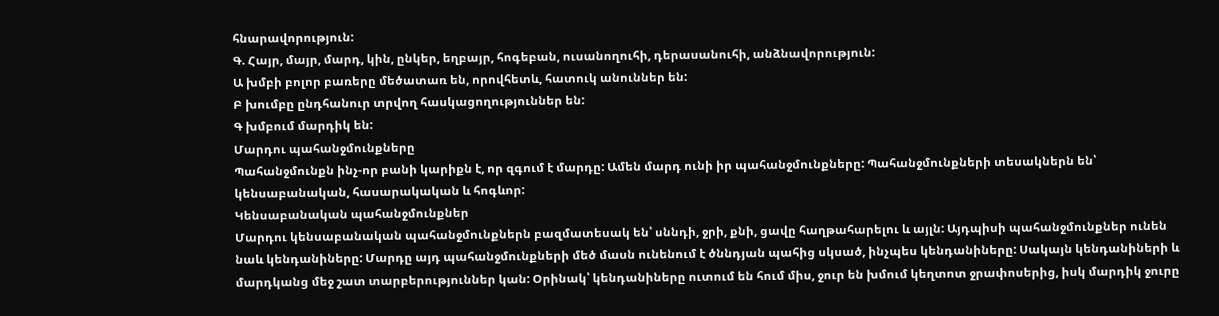հնարավորություն:
Գ. Հայր, մայր, մարդ, կին, ընկեր, եղբայր, հոգեբան, ուսանողուհի, դերասանուհի, անձնավորություն:
Ա խմբի բոլոր բառերը մեծատառ են, որովհետև, հատուկ անուններ են:
Բ խումբը ընդհանուր տրվող հասկացողություններ են:
Գ խմբում մարդիկ են:
Մարդու պահանջմունքները
Պահանջմունքն ինչ-որ բանի կարիքն է, որ զգում է մարդը: Ամեն մարդ ունի իր պահանջմունքները: Պահանջմունքների տեսակներն են՝ կենսաբանական, հասարակական և հոգևոր:
Կենսաբանական պահանջմունքներ
Մարդու կենսաբանական պահանջմունքներն բազմատեսակ են՝ սննդի, ջրի, քնի, ցավը հաղթահարելու և այլն: Այդպիսի պահանջմունքներ ունեն նաև կենդանիները: Մարդը այդ պահանջմունքների մեծ մասն ունենում է ծննդյան պահից սկսած, ինչպես կենդանիները: Սակայն կենդանիների և մարդկանց մեջ շատ տարբերություններ կան: Օրինակ՝ կենդանիները ուտում են հում միս, ջուր են խմում կեղտոտ ջրափոսերից, իսկ մարդիկ ջուրը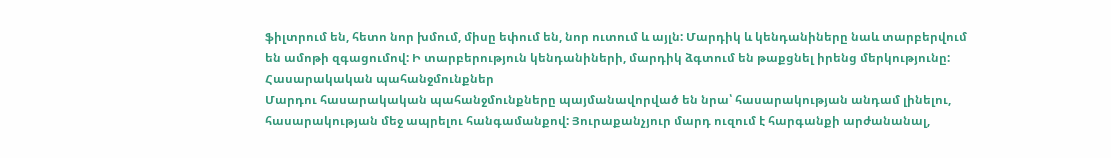ֆիլտրում են, հետո նոր խմում, միսը եփում են, նոր ուտում և այլն: Մարդիկ և կենդանիները նաև տարբերվում են ամոթի զգացումով: Ի տարբերություն կենդանիների, մարդիկ ձգտում են թաքցնել իրենց մերկությունը:
Հասարակական պահանջմունքներ
Մարդու հասարակական պահանջմունքները պայմանավորված են նրա՝ հասարակության անդամ լինելու, հասարակության մեջ ապրելու հանգամանքով: Յուրաքանչյուր մարդ ուզում է հարգանքի արժանանալ,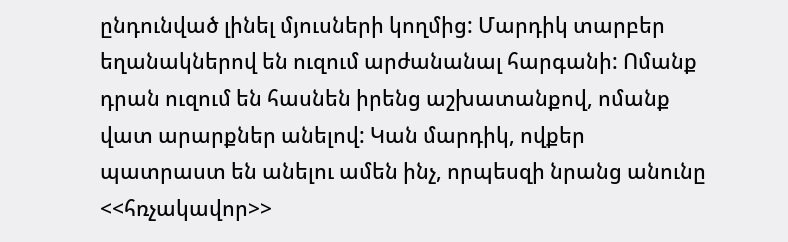ընդունված լինել մյուսների կողմից: Մարդիկ տարբեր եղանակներով են ուզում արժանանալ հարգանի: Ոմանք դրան ուզում են հասնեն իրենց աշխատանքով, ոմանք վատ արարքներ անելով: Կան մարդիկ, ովքեր պատրաստ են անելու ամեն ինչ, որպեսզի նրանց անունը <<հռչակավոր>>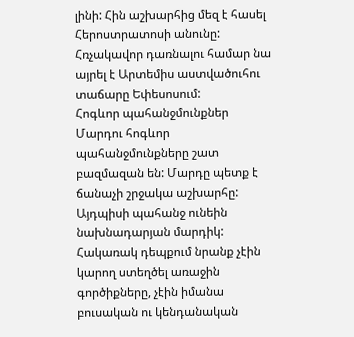լինի: Հին աշխարհից մեզ է հասել Հերոստրատոսի անունը: Հռչակավոր դառնալու համար նա այրել է Արտեմիս աստվածուհու տաճարը Եփեսոսում:
Հոգևոր պահանջմունքներ
Մարդու հոգևոր պահանջմունքները շատ բազմազան են: Մարդը պետք է ճանաչի շրջակա աշխարհը: Այդպիսի պահանջ ունեին նախնադարյան մարդիկ: Հակառակ դեպքում նրանք չէին կարող ստեղծել առաջին գործիքները, չէին իմանա բուսական ու կենդանական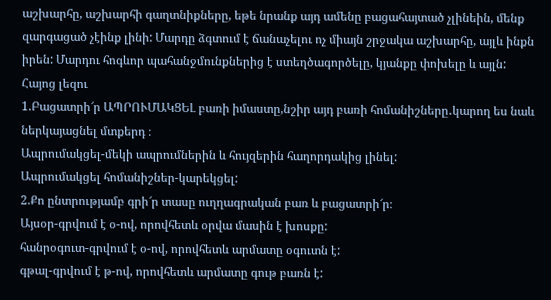աշխարհը, աշխարհի գաղտնիքները, եթե նրանք այդ ամենը բացահայտած չլինեին, մենք զարգացած չէինք լինի: Մարդը ձգտում է ճանաչելու ոչ միայն շրջակա աշխարհը, այլև ինքն իրեն: Մարդու հոգևոր պահանջմունքներից է ստեղծագործելը, կյանքը փոխելը և այլն:
Հայոց լեզու
1.Բացատրի՜ր ԱՊՐՈՒՄԱԿՑԵԼ բառի իմաստը,նշիր այդ բառի հոմանիշները․կարող ես նաև ներկայացնել մտքերդ ։
Ապրումակցել-մեկի ապրումներին և հույզերին հաղորդակից լինել:
Ապրումակցել հոմանիշներ-կարեկցել:
2.Քո ընտրությամբ գրի՜ր տասը ուղղագրական բառ և բացատրի՜ր։
Այսօր-գրվում է օ-ով, որովհետև օրվա մասին է խոսքը:
հանրօգուտ-գրվում է օ-ով, որովհետև արմատը օգուտն է:
գթալ-գրվում է թ-ով, որովհետև արմատը գութ բառն է: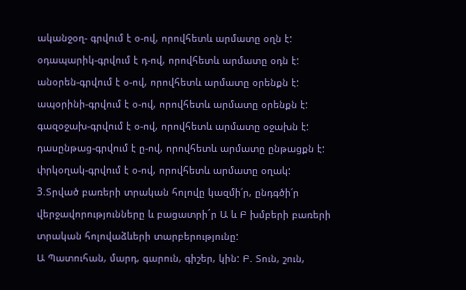ականջօղ- գրվում է օ-ով, որովհետև արմատը օղն է:
օդապարիկ-գրվում է դ-ով, որովհետև արմատը օդն է:
անօրեն-գրվում է օ-ով, որովհետև արմատը օրենքն է:
ապօրինի-գրվում է օ-ով, որովհետև արմատը օրենքն է:
գազօջախ-գրվում է օ-ով, որովհետև արմատը օջախն է:
դասընթաց-գրվում է ը-ով, որովհետև արմատը ընթացքն է:
փրկօղակ-գրվում է օ-ով, որովհետև արմատը օղակ:
3.Տրված բառերի տրական հոլովը կազմի՛ր, ընդգծի՛ր վերջավորությունները և բացատրի´ր Ա և Բ խմբերի բառերի տրական հոլովաձևերի տարբերությունը:
Ա Պատուհան, մարդ, գարուն, գիշեր, կին: Բ. Տուն, շուն,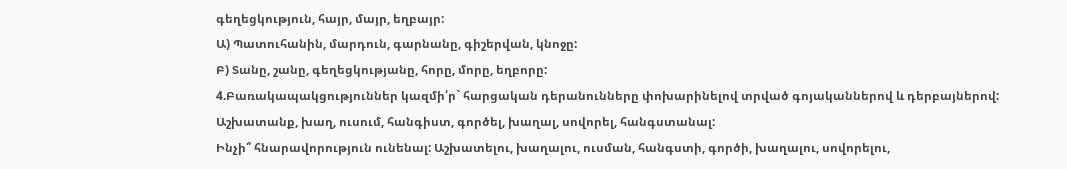գեղեցկություն, հայր, մայր, եղբայր:
Ա) Պատուհանին, մարդուն, գարնանը, գիշերվան, կնոջը:
Բ) Տանը, շանը, գեղեցկությանը, հորը, մորը, եղբորը:
4.Բառակապակցություններ կազմի՛ր` հարցական դերանունները փոխարինելով տրված գոյականներով և դերբայներով:
Աշխատանք, խաղ, ուսում, հանգիստ, գործել, խաղալ, սովորել, հանգստանալ:
Ինչի՞ հնարավորություն ունենալ: Աշխատելու, խաղալու, ուսման, հանգստի, գործի, խաղալու, սովորելու,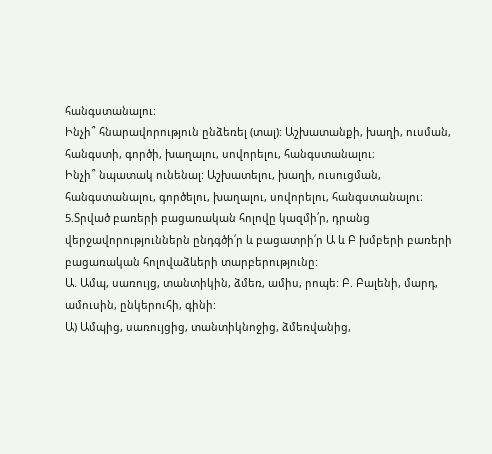հանգստանալու։
Ինչի՞ հնարավորություն ընձեռել (տալ): Աշխատանքի, խաղի, ուսման, հանգստի, գործի, խաղալու, սովորելու, հանգստանալու։
Ինչի՞ նպատակ ունենալ: Աշխատելու, խաղի, ուսուցման, հանգստանալու, գործելու, խաղալու, սովորելու, հանգստանալու։
5.Տրված բառերի բացառական հոլովը կազմի՛ր, դրանց վերջավորություններն ընդգծի՛ր և բացատրի՛ր Ա և Բ խմբերի բառերի բացառական հոլովաձևերի տարբերությունը:
Ա. Ամպ, սառույց, տանտիկին, ձմեռ, ամիս, րոպե: Բ. Բալենի, մարդ, ամուսին, ընկերուհի, գինի:
Ա) Ամպից, սառույցից, տանտիկնոջից, ձմեռվանից,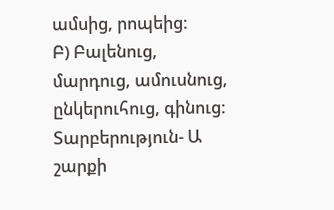ամսից, րոպեից:
Բ) Բալենուց, մարդուց, ամուսնուց, ընկերուհուց, գինուց:
Տարբերություն- Ա շարքի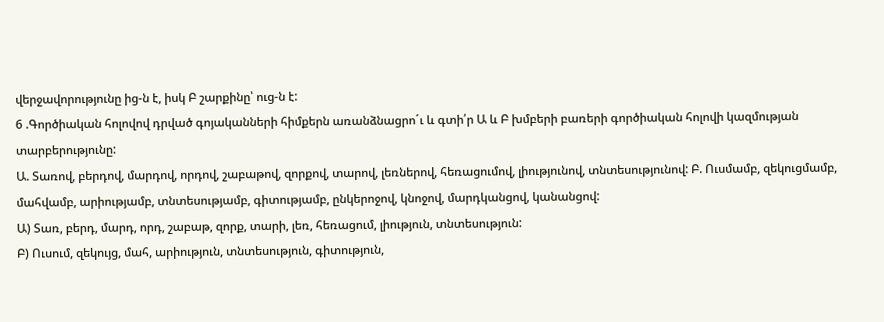վերջավորությունը ից-ն է, իսկ Բ շարքինը՝ ուց-ն է:
6 .Գործիական հոլովով դրված գոյականների հիմքերն առանձնացրո´ւ և գտի՛ր Ա և Բ խմբերի բառերի գործիական հոլովի կազմության տարբերությունը:
Ա. Տառով, բերդով, մարդով, որդով, շաբաթով, զորքով, տարով, լեռներով, հեռացումով, լիությունով, տնտեսությունով: Բ. Ուսմամբ, զեկուցմամբ, մահվամբ, արիությամբ, տնտեսությամբ, գիտությամբ, ընկերոջով, կնոջով, մարդկանցով, կանանցով:
Ա) Տառ, բերդ, մարդ, որդ, շաբաթ, զորք, տարի, լեռ, հեռացում, լիություն, տնտեսություն:
Բ) Ուսում, զեկույց, մահ, արիություն, տնտեսություն, գիտություն,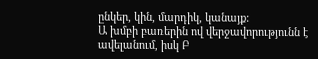ընկեր, կին, մարդիկ, կանայք:
Ա խմբի բառերին ով վերջավորությունն է ավելանում, իսկ Բ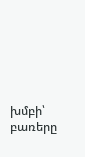խմբի՝ բառերը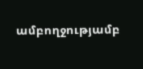ամբողջությամբ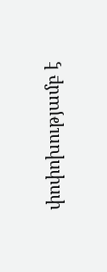փոփոխությամբ է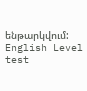ենթարկվում:
English Level test